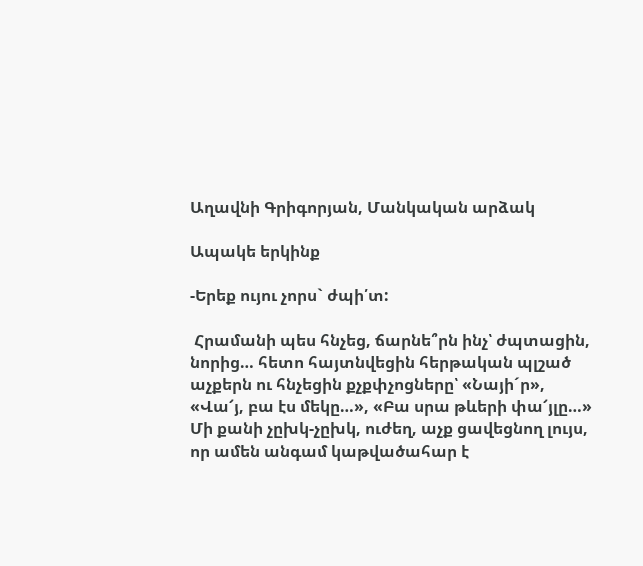Աղավնի Գրիգորյան, Մանկական արձակ

Ապակե երկինք

-Երեք ույու չորս` ժպի՛տ:

 Հրամանի պես հնչեց, ճարնե՞րն ինչ՝ ժպտացին, նորից… հետո հայտնվեցին հերթական պլշած աչքերն ու հնչեցին քչքփչոցները՝ «Նայի´ր», «Վա՜յ, բա էս մեկը…», «Բա սրա թևերի փա՜յլը…» Մի քանի չըխկ-չըխկ, ուժեղ, աչք ցավեցնող լույս, որ ամեն անգամ կաթվածահար է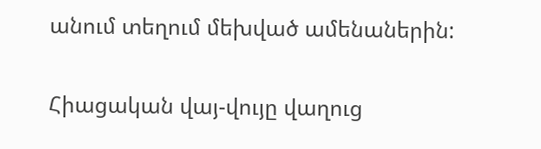անում տեղում մեխված ամենաներին:

Հիացական վայ-վույը վաղուց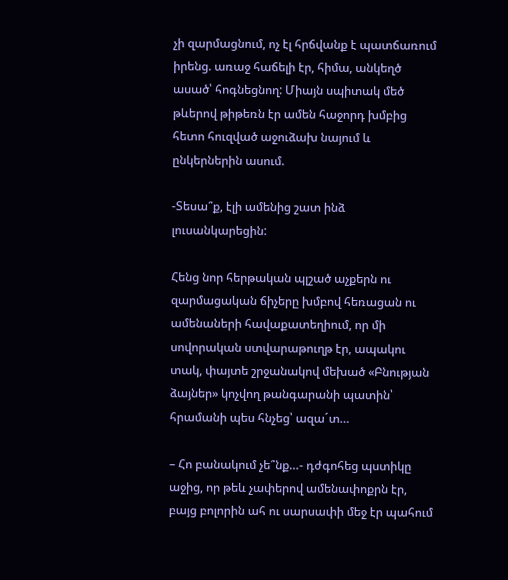չի զարմացնում, ոչ էլ հրճվանք է պատճառում իրենց. առաջ հաճելի էր, հիմա, անկեղծ ասած՝ հոգնեցնող: Միայն սպիտակ մեծ թևերով թիթեռն էր ամեն հաջորդ խմբից հետո հուզված աջուձախ նայում և ընկերներին ասում.

-Տեսա՞ք, էլի ամենից շատ ինձ լուսանկարեցին:

Հենց նոր հերթական պլշած աչքերն ու զարմացական ճիչերը խմբով հեռացան ու ամենաների հավաքատեղիում, որ մի սովորական ստվարաթուղթ էր, ապակու տակ, փայտե շրջանակով մեխած «Բնության ձայներ» կոչվող թանգարանի պատին՝ հրամանի պես հնչեց՝ ազա´տ…

– Հո բանակում չե՞նք…- դժգոհեց պստիկը աջից, որ թեև չափերով ամենափոքրն էր, բայց բոլորին ահ ու սարսափի մեջ էր պահում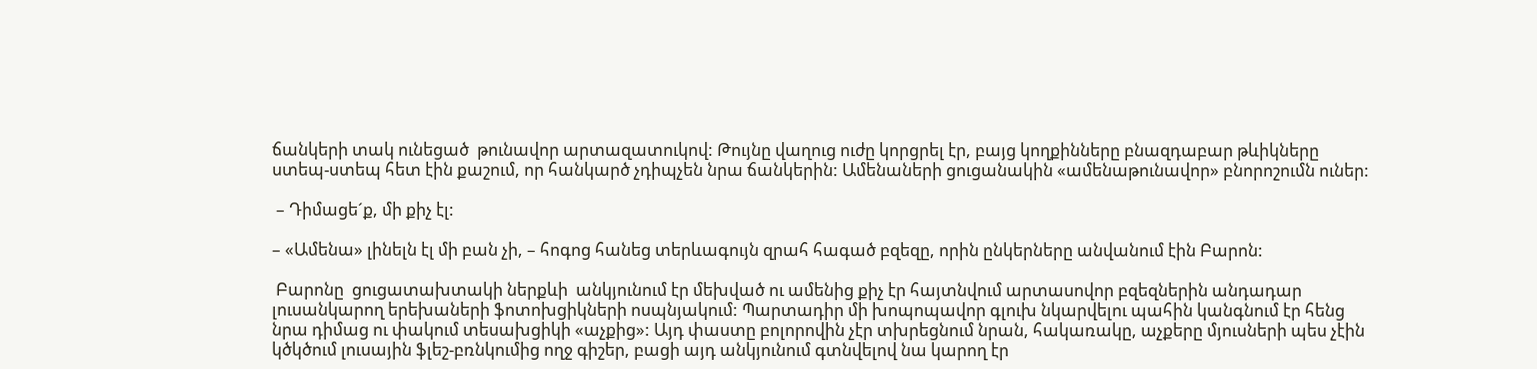ճանկերի տակ ունեցած  թունավոր արտազատուկով: Թույնը վաղուց ուժը կորցրել էր, բայց կողքինները բնազդաբար թևիկները ստեպ-ստեպ հետ էին քաշում, որ հանկարծ չդիպչեն նրա ճանկերին: Ամենաների ցուցանակին «ամենաթունավոր» բնորոշումն ուներ:

 – Դիմացե´ք, մի քիչ էլ:

– «Ամենա» լինելն էլ մի բան չի, – հոգոց հանեց տերևագույն զրահ հագած բզեզը, որին ընկերները անվանում էին Բարոն:

 Բարոնը  ցուցատախտակի ներքևի  անկյունում էր մեխված ու ամենից քիչ էր հայտնվում արտասովոր բզեզներին անդադար լուսանկարող երեխաների ֆոտոխցիկների ոսպնյակում: Պարտադիր մի խոպոպավոր գլուխ նկարվելու պահին կանգնում էր հենց նրա դիմաց ու փակում տեսախցիկի «աչքից»: Այդ փաստը բոլորովին չէր տխրեցնում նրան, հակառակը, աչքերը մյուսների պես չէին կծկծում լուսային ֆլեշ-բռնկումից ողջ գիշեր, բացի այդ անկյունում գտնվելով նա կարող էր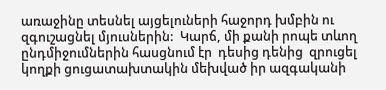առաջինը տեսնել այցելուների հաջորդ խմբին ու զգուշացնել մյուսներին:  Կարճ, մի քանի րոպե տևող ընդմիջումներին հասցնում էր  դեսից դենից  զրուցել կողքի ցուցատախտակին մեխված իր ազգականի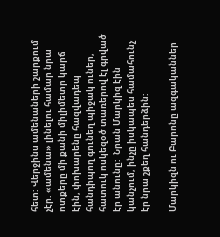հետ: Վերջինս ամենաների շարքում չէր. «ամենա» լինելու համար նրա ոտքերը մի քանի միլիմետր կարճ էին, փոխարենը հազվադեպ հանդիպող գունեղ պիջակ ուներ, հատուկ ոսկեզօծ տառերով էլ գրված էր անունը:  Նրան Մարկիզ էին կանչում, ինչը իսկապես համահունչ էր նրա շքեղ հանդերձին:

Մարկիզն ու Բարոնը ազգականներ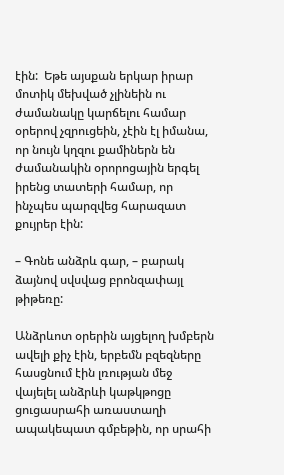էին:  Եթե այսքան երկար իրար մոտիկ մեխված չլինեին ու ժամանակը կարճելու համար օրերով չզրուցեին, չէին էլ իմանա, որ նույն կղզու քամիներն են ժամանակին օրորոցային երգել իրենց տատերի համար, որ ինչպես պարզվեց հարազատ քույրեր էին:

– Գոնե անձրև գար, – բարակ ձայնով սվսվաց բրոնզափայլ թիթեռը:

Անձրևոտ օրերին այցելող խմբերն ավելի քիչ էին, երբեմն բզեզները հասցնում էին լռության մեջ վայելել անձրևի կաթկթոցը ցուցասրահի առաստաղի ապակեպատ գմբեթին, որ սրահի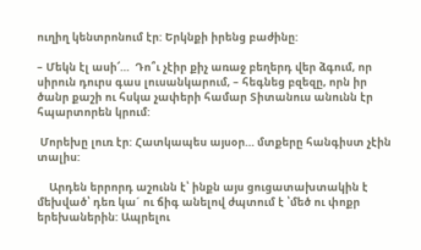ուղիղ կենտրոնում էր: Երկնքի իրենց բաժինը:

– Մեկն էլ ասի՜…  Դո՞ւ չէիր քիչ առաջ բեղերդ վեր ձգում, որ սիրուն դուրս գաս լուսանկարում, – հեգնեց բզեզը, որն իր ծանր քաշի ու հսկա չափերի համար Տիտանուս անունն էր հպարտորեն կրում:

 Մորեխը լուռ էր: Հատկապես այսօր… մտքերը հանգիստ չէին տալիս:

    Արդեն երրորդ աշունն է՝ ինքն այս ցուցատախտակին է մեխված՝ դեռ կա´ ու ճիգ անելով ժպտում է ՝մեծ ու փոքր երեխաներին: Ապրելու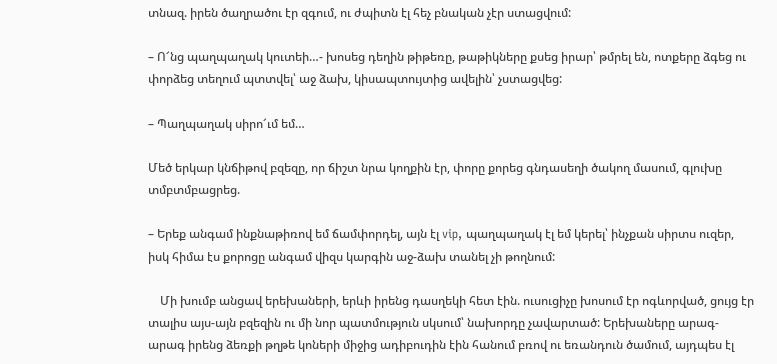տնազ. իրեն ծաղրածու էր զգում, ու ժպիտն էլ հեչ բնական չէր ստացվում:

– Ո՜նց պաղպաղակ կուտեի…- խոսեց դեղին թիթեռը, թաթիկները քսեց իրար՝ թմրել են, ոտքերը ձգեց ու փորձեց տեղում պտտվել՝ աջ ձախ, կիսապտույտից ավելին՝ չստացվեց:

– Պաղպաղակ սիրո՜ւմ եմ…

Մեծ երկար կնճիթով բզեզը, որ ճիշտ նրա կողքին էր, փորը քորեց գնդասեղի ծակող մասում, գլուխը տմբտմբացրեց.

– Երեք անգամ ինքնաթիռով եմ ճամփորդել, այն էլ vip, պաղպաղակ էլ եմ կերել՝ ինչքան սիրտս ուզեր, իսկ հիմա էս քորոցը անգամ վիզս կարգին աջ-ձախ տանել չի թողնում:

    Մի խումբ անցավ երեխաների, երևի իրենց դասղեկի հետ էին. ուսուցիչը խոսում էր ոգևորված, ցույց էր տալիս այս-այն բզեզին ու մի նոր պատմություն սկսում՝ նախորդը չավարտած: Երեխաները արագ-արագ իրենց ձեռքի թղթե կոների միջից ադիբուդին էին հանում բռով ու եռանդուն ծամում, այդպես էլ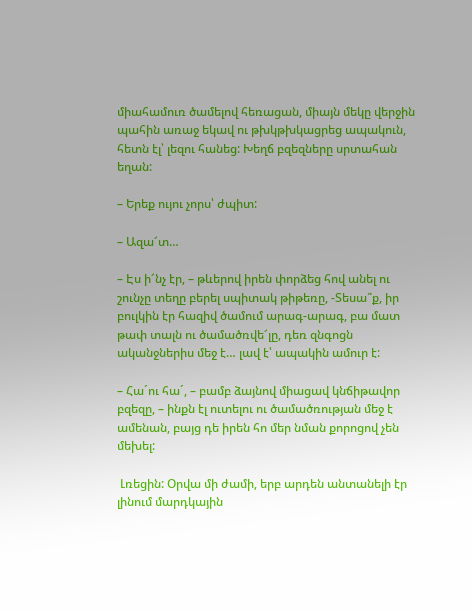միահամուռ ծամելով հեռացան, միայն մեկը վերջին պահին առաջ եկավ ու թխկթխկացրեց ապակուն, հետն էլ՝ լեզու հանեց: Խեղճ բզեզները սրտահան եղան:

– Երեք ույու չորս՝ ժպիտ:

– Ազա՜տ…

– Էս ի՜նչ էր, – թևերով իրեն փորձեց հով անել ու շունչը տեղը բերել սպիտակ թիթեռը, -Տեսա՞ք, իր բուլկին էր հազիվ ծամում արագ-արագ, բա մատ թափ տալն ու ծամածռվե՜լը, դեռ զնգոցն ականջներիս մեջ է… լավ է՝ ապակին ամուր է:

– Հա´ու հա´, – բամբ ձայնով միացավ կնճիթավոր բզեզը, – ինքն էլ ուտելու ու ծամածռության մեջ է ամենան, բայց դե իրեն հո մեր նման քորոցով չեն մեխել:

 Լռեցին: Օրվա մի ժամի, երբ արդեն անտանելի էր լինում մարդկային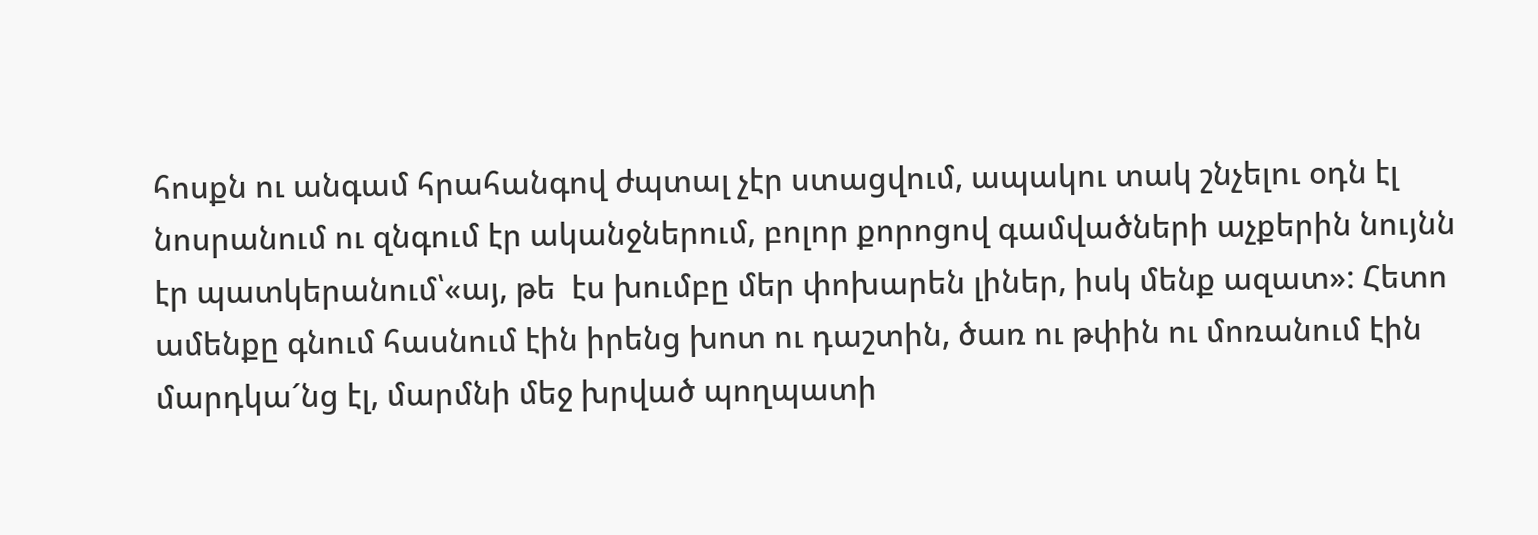հոսքն ու անգամ հրահանգով ժպտալ չէր ստացվում, ապակու տակ շնչելու օդն էլ նոսրանում ու զնգում էր ականջներում, բոլոր քորոցով գամվածների աչքերին նույնն էր պատկերանում՝«այ, թե  էս խումբը մեր փոխարեն լիներ, իսկ մենք ազատ»: Հետո ամենքը գնում հասնում էին իրենց խոտ ու դաշտին, ծառ ու թփին ու մոռանում էին մարդկա´նց էլ, մարմնի մեջ խրված պողպատի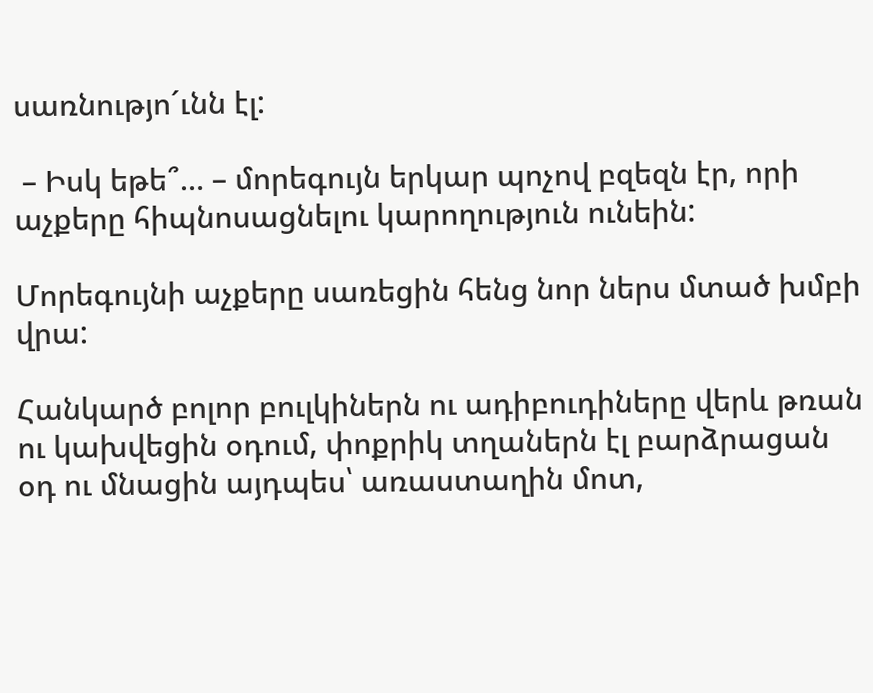սառնությո´ւնն էլ:

 – Իսկ եթե՞… – մորեգույն երկար պոչով բզեզն էր, որի աչքերը հիպնոսացնելու կարողություն ունեին:

Մորեգույնի աչքերը սառեցին հենց նոր ներս մտած խմբի վրա:

Հանկարծ բոլոր բուլկիներն ու ադիբուդիները վերև թռան ու կախվեցին օդում, փոքրիկ տղաներն էլ բարձրացան օդ ու մնացին այդպես՝ առաստաղին մոտ,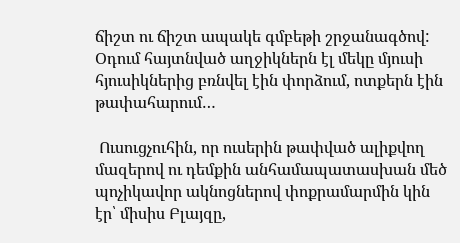ճիշտ ու ճիշտ ապակե գմբեթի շրջանագծով: Օդում հայտնված աղջիկներն էլ մեկը մյուսի հյուսիկներից բռնվել էին փորձում, ոտքերն էին թափահարում…

 Ուսուցչուհին, որ ուսերին թափված ալիքվող մազերով ու դեմքին անհամապատասխան մեծ պոչիկավոր ակնոցներով փոքրամարմին կին էր՝ միսիս Բլայզը,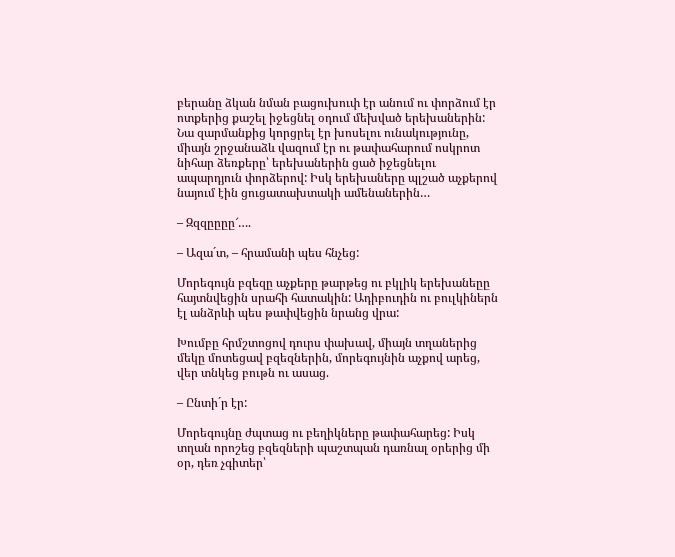բերանը ձկան նման բացուխուփ էր անում ու փորձում էր ոտքերից քաշել իջեցնել օդում մեխված երեխաներին: Նա զարմանքից կորցրել էր խոսելու ունակությունը, միայն շրջանաձև վազում էր ու թափահարում ոսկրոտ նիհար ձեռքերը՝ երեխաներին ցած իջեցնելու ապարդյուն փորձերով: Իսկ երեխաները պլշած աչքերով նայում էին ցուցատախտակի ամենաներին…

– Զզզըըըը՜….

– Ազա´տ, – հրամանի պես հնչեց:

Մորեգույն բզեզը աչքերը թարթեց ու բկլիկ երեխանեըը հայտնվեցին սրահի հատակին: Ադիբուդին ու բուլկիներն էլ անձրևի պես թափվեցին նրանց վրա:

Խումբը հրմշտոցով դուրս փախավ, միայն տղաներից մեկը մոտեցավ բզեզներին, մորեգույնին աչքով արեց, վեր տնկեց բութն ու ասաց.

– Ընտի´ր էր:

Մորեգույնը ժպտաց ու բեղիկները թափահարեց: Իսկ տղան որոշեց բզեզների պաշտպան դառնալ օրերից մի օր, դեռ չգիտեր՝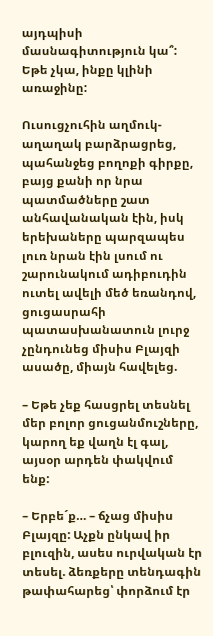այդպիսի մասնագիտություն կա՞: Եթե չկա, ինքը կլինի առաջինը:

Ուսուցչուհին աղմուկ-աղաղակ բարձրացրեց, պահանջեց բողոքի գիրքը, բայց քանի որ նրա պատմածները շատ անհավանական էին, իսկ երեխաները պարզապես լուռ նրան էին լսում ու շարունակում ադիբուդին ուտել ավելի մեծ եռանդով, ցուցասրահի պատասխանատուն լուրջ չընդունեց միսիս Բլայզի ասածը, միայն հավելեց.

– Եթե չեք հասցրել տեսնել մեր բոլոր ցուցանմուշները, կարող եք վաղն էլ գալ, այսօր արդեն փակվում ենք:

– Երբե´ք… – ճչաց միսիս Բլայզը: Աչքն ընկավ իր բլուզին, ասես ուրվական էր տեսել. ձեռքերը տենդագին թափահարեց՝ փորձում էր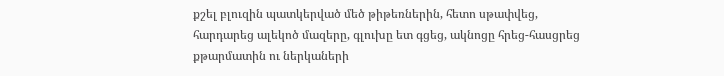քշել բլուզին պատկերված մեծ թիթեռներին, հետո սթափվեց, հարդարեց ալեկոծ մազերը, գլուխը ետ գցեց, ակնոցը հրեց-հասցրեց քթարմատին ու ներկաների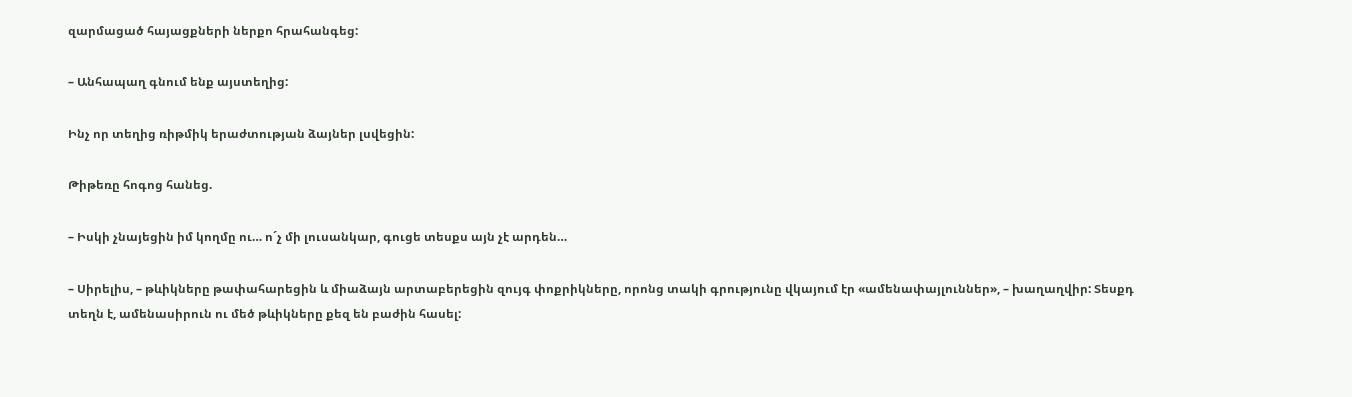զարմացած հայացքների ներքո հրահանգեց:

– Անհապաղ գնում ենք այստեղից:

Ինչ որ տեղից ռիթմիկ երաժտության ձայներ լսվեցին:

Թիթեռը հոգոց հանեց.

– Իսկի չնայեցին իմ կողմը ու… ո´չ մի լուսանկար, գուցե տեսքս այն չէ արդեն…

– Սիրելիս, – թևիկները թափահարեցին և միաձայն արտաբերեցին զույգ փոքրիկները, որոնց տակի գրությունը վկայում էր «ամենափայլուններ», – խաղաղվիր: Տեսքդ տեղն է, ամենասիրուն ու մեծ թևիկները քեզ են բաժին հասել: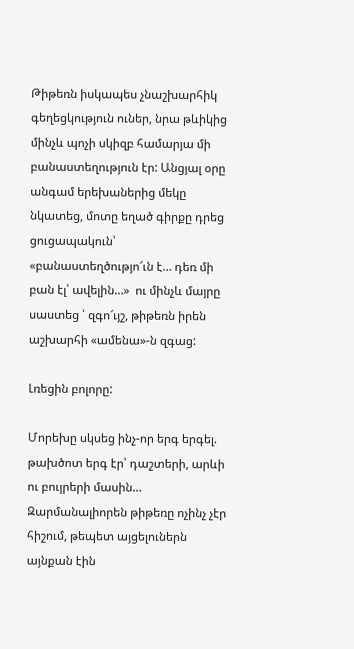Թիթեռն իսկապես չնաշխարհիկ գեղեցկություն ուներ, նրա թևիկից մինչև պոչի սկիզբ համարյա մի բանաստեղություն էր: Անցյալ օրը անգամ երեխաներից մեկը նկատեց, մոտը եղած գիրքը դրեց ցուցապակուն՝ «բանաստեղծությո՜ւն է… դեռ մի բան էլ՝ ավելին…»  ու մինչև մայրը սաստեց ՝ զգո՜ւյշ, թիթեռն իրեն աշխարհի «ամենա»-ն զգաց:

Լռեցին բոլորը:

Մորեխը սկսեց ինչ-որ երգ երգել. թախծոտ երգ էր՝ դաշտերի, արևի ու բույրերի մասին… Զարմանալիորեն թիթեռը ոչինչ չէր հիշում, թեպետ այցելուներն այնքան էին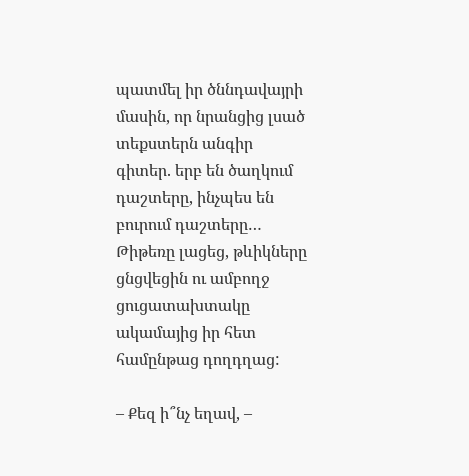պատմել իր ծննդավայրի մասին, որ նրանցից լսած տեքստերն անգիր գիտեր. երբ են ծաղկում դաշտերը, ինչպես են բուրում դաշտերը… Թիթեռը լացեց, թևիկները ցնցվեցին ու ամբողջ ցուցատախտակը ակամայից իր հետ համընթաց դողդղաց:

– Քեզ ի՞նչ եղավ, –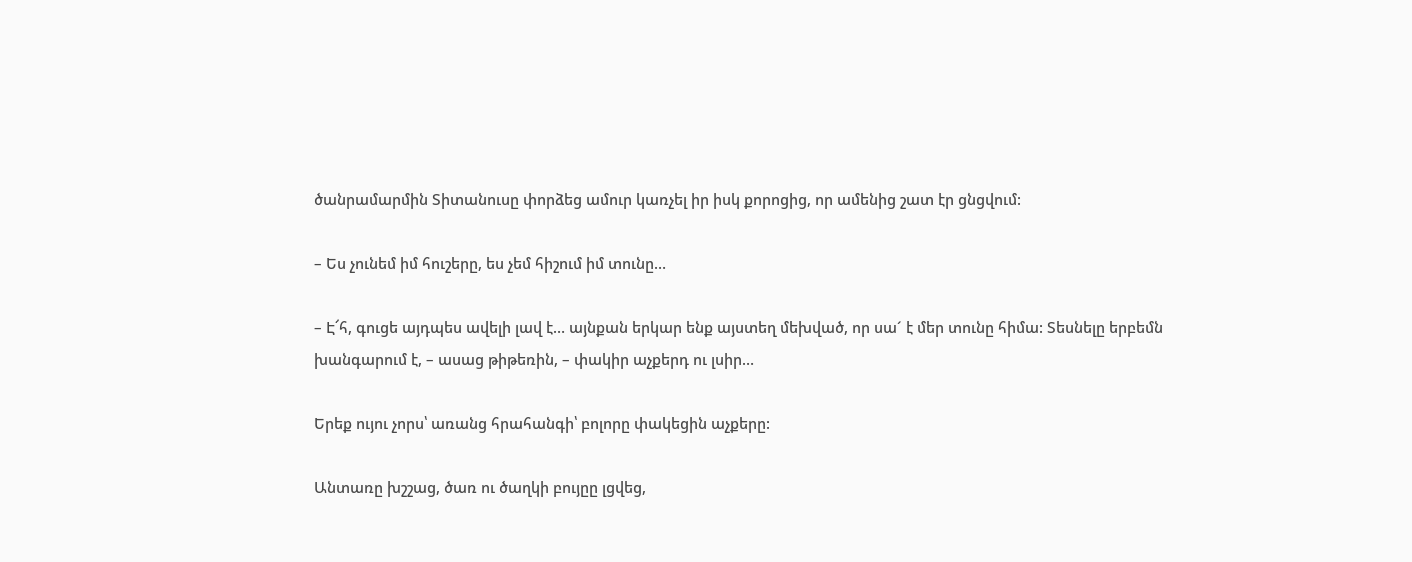ծանրամարմին Տիտանուսը փորձեց ամուր կառչել իր իսկ քորոցից, որ ամենից շատ էր ցնցվում:

– Ես չունեմ իմ հուշերը, ես չեմ հիշում իմ տունը…

– Է՜հ, գուցե այդպես ավելի լավ է… այնքան երկար ենք այստեղ մեխված, որ սա´ է մեր տունը հիմա: Տեսնելը երբեմն խանգարում է, – ասաց թիթեռին, – փակիր աչքերդ ու լսիր…

Երեք ույու չորս՝ առանց հրահանգի՝ բոլորը փակեցին աչքերը:

Անտառը խշշաց, ծառ ու ծաղկի բույըը լցվեց,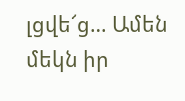լցվե՜ց… Ամեն մեկն իր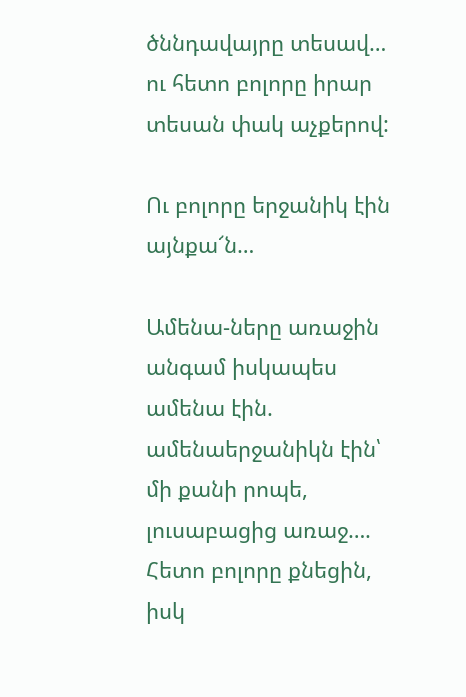ծննդավայրը տեսավ… ու հետո բոլորը իրար տեսան փակ աչքերով:

Ու բոլորը երջանիկ էին այնքա՜ն…

Ամենա-ները առաջին անգամ իսկապես ամենա էին. ամենաերջանիկն էին՝ մի քանի րոպե, լուսաբացից առաջ…. Հետո բոլորը քնեցին, իսկ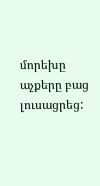մորեխը աչքերը բաց լուսացրեց: